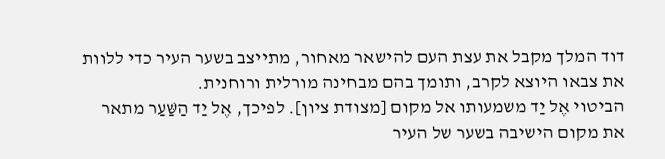דוד המלך מקבל את עצת העם להישאר מאחור, מתייצב בשער העיר כדי ללוות את צבאו היוצא לקרב, ותומך בהם מבחינה מורלית ורוחנית.
הביטוי אֶל יַד משמעותו אל מקום [מצודת ציון]. לפיכך, אֶל יַד הַשַּׁעַר מתאר את מקום הישיבה בשער של העיר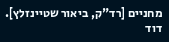מחניים [רד"ק, ביאור שטיינזלץ]. דוד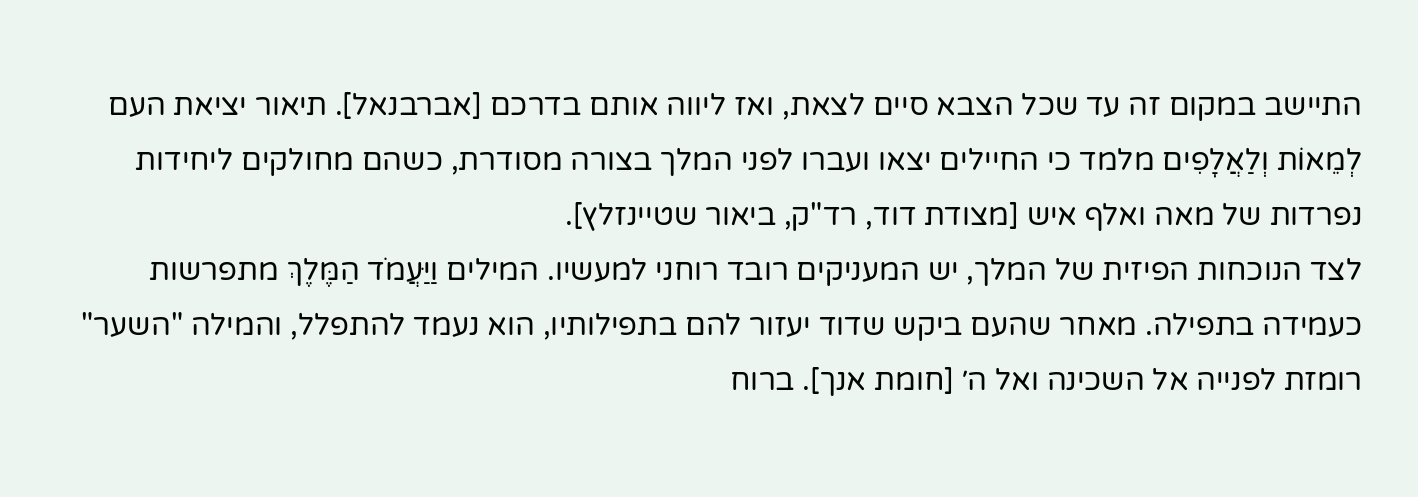התיישב במקום זה עד שכל הצבא סיים לצאת, ואז ליווה אותם בדרכם [אברבנאל]. תיאור יציאת העם לְמֵאוֹת וְלַאֲלָפִים מלמד כי החיילים יצאו ועברו לפני המלך בצורה מסודרת, כשהם מחולקים ליחידות נפרדות של מאה ואלף איש [מצודת דוד, רד"ק, ביאור שטיינזלץ].
לצד הנוכחות הפיזית של המלך, יש המעניקים רובד רוחני למעשיו. המילים וַיַּעֲמֹד הַמֶּלֶךְ מתפרשות כעמידה בתפילה. מאחר שהעם ביקש שדוד יעזור להם בתפילותיו, הוא נעמד להתפלל, והמילה "השער" רומזת לפנייה אל השכינה ואל ה׳ [חומת אנך]. ברוח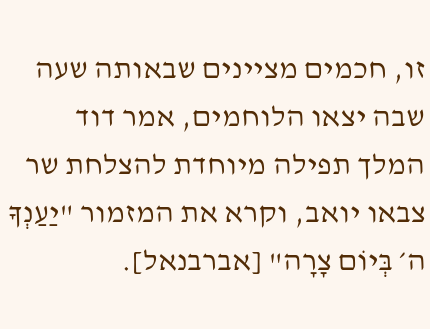זו, חכמים מציינים שבאותה שעה שבה יצאו הלוחמים, אמר דוד המלך תפילה מיוחדת להצלחת שר צבאו יואב, וקרא את המזמור "יַעַנְךָ ה׳ בְּיוֹם צָרָה" [אברבנאל].